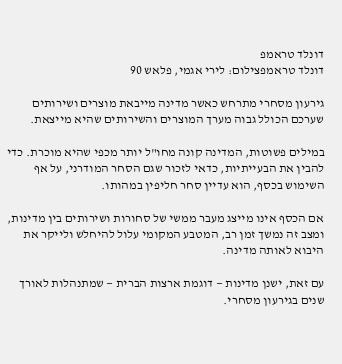דונלד טראמפ
דונלד טראמפצילום: לירי אגמי, פלאש 90

גירעון מסחרי מתרחש כאשר מדינה מייבאת מוצרים ושירותים שערכם הכולל גבוה מערך המוצרים והשירותים שהיא מייצאת.

במילים פשוטות, המדינה קונה מחו"ל יותר מכפי שהיא מוכרת. כדי להבין את הבעייתיות, כדאי לזכור שגם הסחר המודרני, על אף השימוש בכסף, הוא עדיין סחר חליפין במהותו.

אם הכסף אינו מייצג מעבר ממשי של סחורות ושירותים בין מדינות, ומצב זה נמשך זמן רב, המטבע המקומי עלול להיחלש ולייקר את היבוא לאותה מדינה.

עם זאת, ישנן מדינות — דוגמת ארצות הברית — שמתנהלות לאורך שנים בגירעון מסחרי.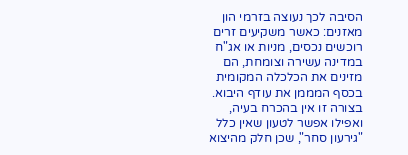הסיבה לכך נעוצה בזרמי הון מאזנים: כאשר משקיעים זרים רוכשים נכסים, מניות או אג"ח במדינה עשירה וצומחת, הם מזינים את הכלכלה המקומית בכסף המממן את עודף היבוא. בצורה זו אין בהכרח בעיה, ואפילו אפשר לטעון שאין כלל "גירעון סחר", שכן חלק מהיצוא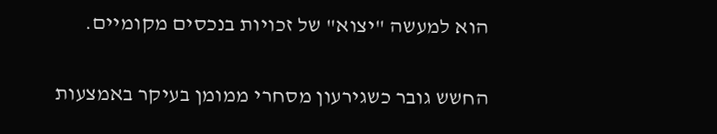הוא למעשה "יצוא" של זכויות בנכסים מקומיים.

החשש גובר כשגירעון מסחרי ממומן בעיקר באמצעות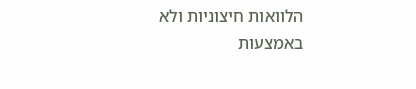הלוואות חיצוניות ולא באמצעות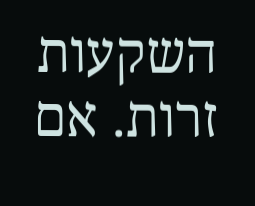השקעות זרות. אם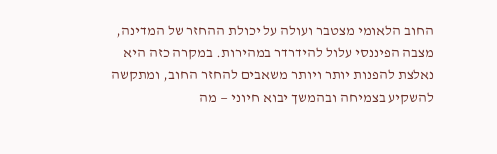החוב הלאומי מצטבר ועולה על יכולת ההחזר של המדינה, מצבה הפיננסי עלול להידרדר במהירות. במקרה כזה היא נאלצת להפנות יותר ויותר משאבים להחזר החוב, ומתקשה להשקיע בצמיחה ובהמשך יבוא חיוני — מה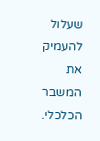שעלול להעמיק את המשבר הכלכלי.